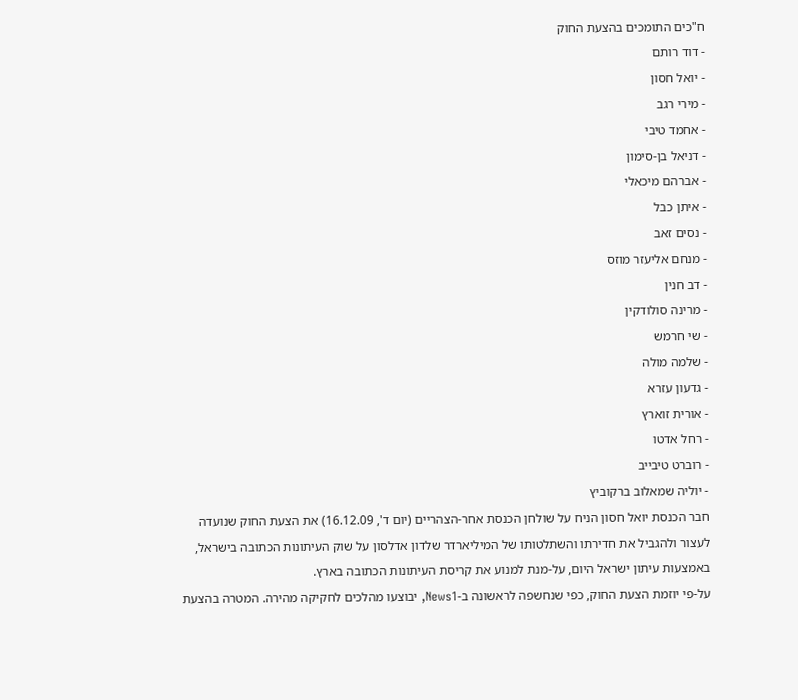ח"כים התומכים בהצעת החוק
- דוד רותם
- יואל חסון
- מירי רגב
- אחמד טיבי
- דניאל בן-סימון
- אברהם מיכאלי
- איתן כבל
- נסים זאב
- מנחם אליעזר מוזס
- דב חנין
- מרינה סולודקין
- שי חרמש
- שלמה מולה
- גדעון עזרא
- אורית זוארץ
- רחל אדטו
- רוברט טיבייב
- יוליה שמאלוב ברקוביץ
חבר הכנסת יואל חסון הניח על שולחן הכנסת אחר-הצהריים (יום ד', 16.12.09) את הצעת החוק שנועדה לעצור ולהגביל את חדירתו והשתלטותו של המיליארדר שלדון אדלסון על שוק העיתונות הכתובה בישראל, באמצעות עיתון ישראל היום, על-מנת למנוע את קריסת העיתונות הכתובה בארץ.
על-פי יוזמת הצעת החוק, כפי שנחשפה לראשונה ב-News1, יבוצעו מהלכים לחקיקה מהירה. המטרה בהצעת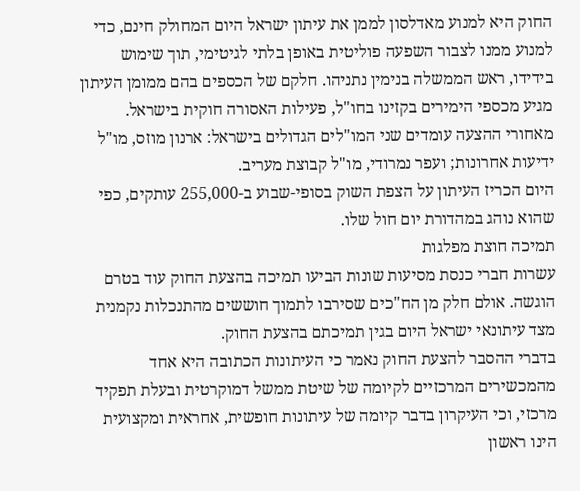החוק היא למנוע מאדלסון לממן את עיתון ישראל היום המחולק חינם, כדי למנוע ממנו לצבור השפעה פוליטית באופן בלתי לגיטימי, תוך שימוש בידידו, ראש הממשלה בנימין נתניהו. חלקם של הכספים בהם ממומן העיתון מגיע מכספי הימירים בקזינו בחו"ל, פעילות האסורה חוקית בישראל.
מאחורי ההצעה עומדים שני המו"לים הגדולים בישראל: ארנון מוזס, מו"ל ידיעות אחרונות; ועפר נמרודי, מו"ל קבוצת מעריב.
היום הכריז העיתון על הצפת השוק בסופי-שבוע ב-255,000 עותקים, כפי שהוא נוהג במהדורת יום חול שלו.
תמיכה חוצת מפלגות
עשרות חברי כנסת מסיעות שונות הביעו תמיכה בהצעת החוק עוד בטרם הוגשה. אולם חלק מן הח"כים שסירבו לתמוך חוששים מהתנכלות נקמנית מצד עיתונאי ישראל היום בגין תמיכתם בהצעת החוק.
בדברי ההסבר להצעת החוק נאמר כי העיתונות הכתובה היא אחד מהמכשירים המרכזיים לקיומה של שיטת ממשל דמוקרטית ובעלת תפקיד מרכזי, וכי העיקרון בדבר קיומה של עיתונות חופשית, אחראית ומקצועית הינו ראשון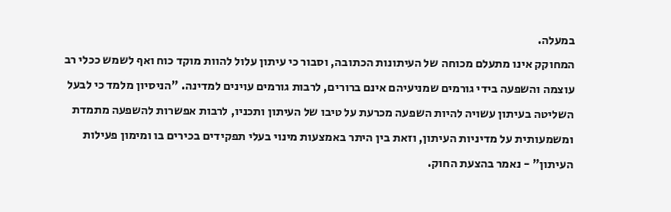במעלה.
המחוקק אינו מתעלם מכוחה של העיתונות הכתובה, וסבור כי עיתון עלול להוות מוקד כוח ואף לשמש ככלי רב עוצמה והשפעה בידי גורמים שמניעיהם אינם ברורים, לרבות גורמים עוינים למדינה. "הניסיון מלמד כי לבעל השליטה בעיתון עשויה להיות השפעה מכרעת על טיבו של העיתון ותכניו, לרבות אפשרות להשפעה מתמדת ומשמעותית על מדיניות העיתון, וזאת בין היתר באמצעות מינוי בעלי תפקידים בכירים בו ומימון פעילות העיתון" - נאמר בהצעת החוק.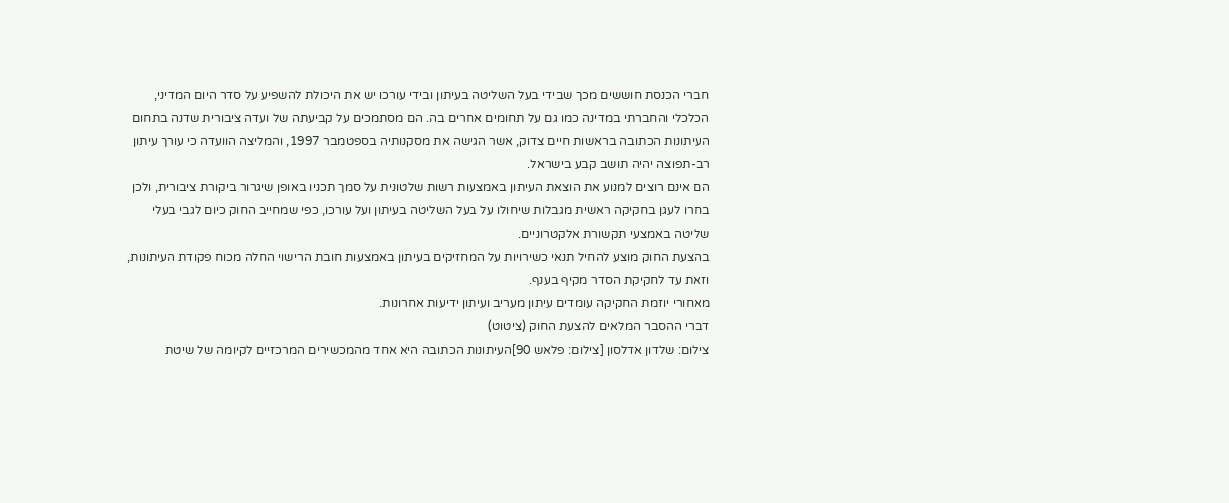חברי הכנסת חוששים מכך שבידי בעל השליטה בעיתון ובידי עורכו יש את היכולת להשפיע על סדר היום המדיני, הכלכלי והחברתי במדינה כמו גם על תחומים אחרים בה. הם מסתמכים על קביעתה של ועדה ציבורית שדנה בתחום העיתונות הכתובה בראשות חיים צדוק, אשר הגישה את מסקנותיה בספטמבר 1997, והמליצה הוועדה כי עורך עיתון רב-תפוצה יהיה תושב קבע בישראל.
הם אינם רוצים למנוע את הוצאת העיתון באמצעות רשות שלטונית על סמך תכניו באופן שיגרור ביקורת ציבורית, ולכן בחרו לעגן בחקיקה ראשית מגבלות שיחולו על בעל השליטה בעיתון ועל עורכו, כפי שמחייב החוק כיום לגבי בעלי שליטה באמצעי תקשורת אלקטרוניים.
בהצעת החוק מוצע להחיל תנאי כשירויות על המחזיקים בעיתון באמצעות חובת הרישוי החלה מכוח פקודת העיתונות, וזאת עד לחקיקת הסדר מקיף בענף.
מאחורי יוזמת החקיקה עומדים עיתון מעריב ועיתון ידיעות אחרונות.
דברי ההסבר המלאים להצעת החוק (ציטוט)
צילום: שלדון אדלסון [צילום: פלאש 90]העיתונות הכתובה היא אחד מהמכשירים המרכזיים לקיומה של שיטת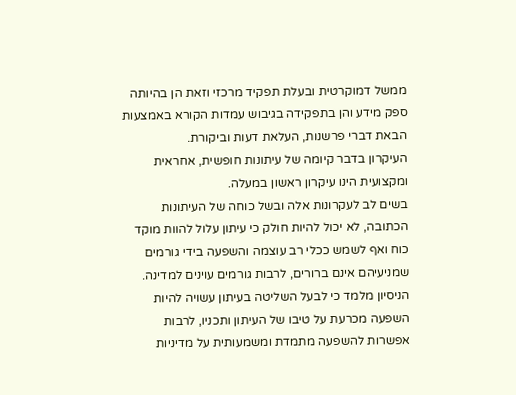ממשל דמוקרטית ובעלת תפקיד מרכזי וזאת הן בהיותה ספק מידע והן בתפקידה בגיבוש עמדות הקורא באמצעות הבאת דברי פרשנות, העלאת דעות וביקורת.
העיקרון בדבר קיומה של עיתונות חופשית, אחראית ומקצועית הינו עיקרון ראשון במעלה.
בשים לב לעקרונות אלה ובשל כוחה של העיתונות הכתובה, לא יכול להיות חולק כי עיתון עלול להוות מוקד כוח ואף לשמש ככלי רב עוצמה והשפעה בידי גורמים שמניעיהם אינם ברורים, לרבות גורמים עוינים למדינה.
הניסיון מלמד כי לבעל השליטה בעיתון עשויה להיות השפעה מכרעת על טיבו של העיתון ותכניו, לרבות אפשרות להשפעה מתמדת ומשמעותית על מדיניות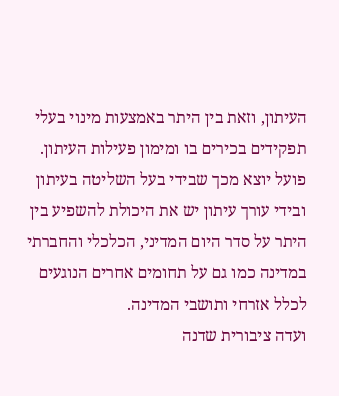העיתון, וזאת בין היתר באמצעות מינוי בעלי תפקידים בכירים בו ומימון פעילות העיתון.
פועל יוצא מכך שבידי בעל השליטה בעיתון ובידי עורך עיתון יש את היכולת להשפיע בין היתר על סדר היום המדיני, הכלכלי והחברתי במדינה כמו גם על תחומים אחרים הנוגעים לכלל אזרחי ותושבי המדינה.
ועדה ציבורית שדנה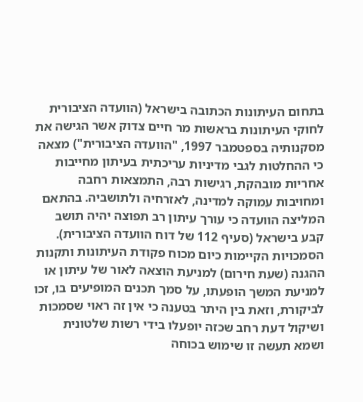בתחום העיתונות הכתובה בישראל (הוועדה הציבורית לחוקי העיתונות בראשות מר חיים צדוק אשר הגישה את מסקנותיה בספטמבר 1997, "הוועדה הציבורית") מצאה כי ההחלטות לגבי מדיניות עריכתית בעיתון מחייבות אחריות מובהקת, רגישות רבה, התמצאות רחבה ומחויבות עמוקה למדינה, לאזרחיה ולתושביה. בהתאם המליצה הוועדה כי עורך עיתון רב תפוצה יהיה תושב קבע בישראל (סעיף 112 של דוח הוועדה הציבורית).
הסמכויות הקיימות כיום מכוח פקודת העיתונות ותקנות ההגנה (שעת חירום) למניעת הוצאה לאור של עיתון או למניעת המשך הופעתו, על סמך תכנים המופיעים בו, זכו לביקורת, וזאת בין היתר בטענה כי אין זה ראוי שסמכות ושיקול דעת רחב שכזה יופעלו בידי רשות שלטונית ושמא תעשה זו שימוש בכוחה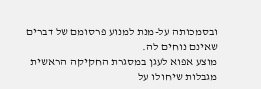ובסמכותה על-מנת למנוע פרסומם של דברים שאינם נוחים לה.
מוצע אפוא לעגן במסגרת החקיקה הראשית מגבלות שיחולו על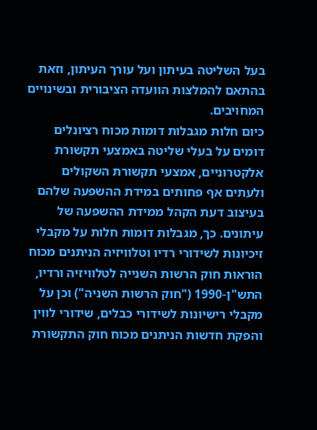בעל השליטה בעיתון ועל עורך העיתון, וזאת בהתאם להמלצות הוועדה הציבורית ובשינויים המחויבים.
כיום חלות מגבלות דומות מכוח רציונלים דומים על בעלי שליטה באמצעי תקשורת אלקטרוניים, אמצעי תקשורת השקולים ולעתים אף פחותים במידת ההשפעה שלהם בעיצוב דעת הקהל ממידת ההשפעה של עיתונים. כך, מגבלות דומות חלות על מקבלי זיכיונות לשידורי רדיו וטלוויזיה הניתנים מכוח הוראות חוק הרשות השנייה לטלוויזיה ורדיו, התש"ן-1990 ("חוק הרשות השניה") וכן על מקבלי רישיונות לשידורי כבלים, שידורי לווין והפקת חדשות הניתנים מכוח חוק התקשורת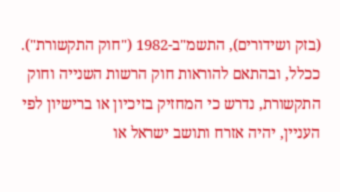(בזק ושידורים), התשמ"ב-1982 ("חוק התקשורת"). ככלל, ובהתאם להוראות חוק הרשות השנייה וחוק התקשורת, נדרש כי המחזיק בזיכיון או ברישיון לפי העניין, יהיה אזרח ותושב ישראל או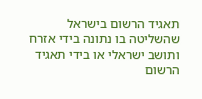תאגיד הרשום בישראל שהשליטה בו נתונה בידי אזרח ותושב ישראלי או בידי תאגיד הרשום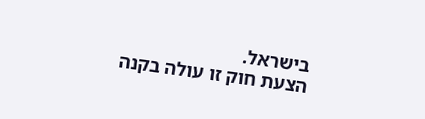בישראל.
הצעת חוק זו עולה בקנה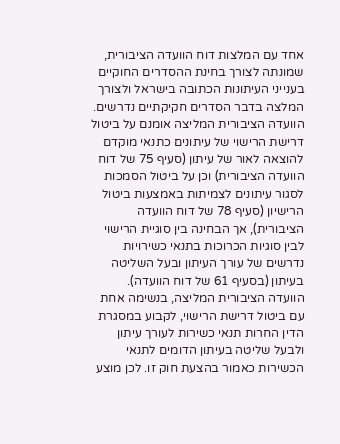אחד עם המלצות דוח הוועדה הציבורית, שמונתה לצורך בחינת ההסדרים החוקיים בענייני העיתונות הכתובה בישראל ולצורך המלצה בדבר הסדרים חקיקתיים נדרשים.
הוועדה הציבורית המליצה אומנם על ביטול דרישת הרישוי של עיתונים כתנאי מוקדם להוצאה לאור של עיתון (סעיף 75 של דוח הוועדה הציבורית) וכן על ביטול הסמכות לסגור עיתונים לצמיתות באמצעות ביטול הרישיון (סעיף 78 של דוח הוועדה הציבורית), אך הבחינה בין סוגיית הרישוי לבין סוגיות הכרוכות בתנאי כשירויות נדרשים של עורך העיתון ובעל השליטה בעיתון (בסעיף 61 של דוח הוועדה).
הוועדה הציבורית המליצה, בנשימה אחת עם ביטול דרישת הרישוי, לקבוע במסגרת הדין החרות תנאי כשירות לעורך עיתון ולבעל שליטה בעיתון הדומים לתנאי הכשירות כאמור בהצעת חוק זו. לכן מוצע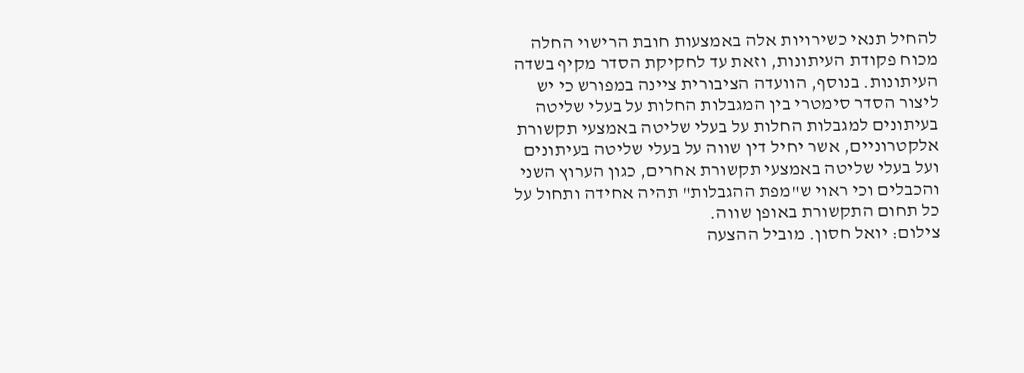להחיל תנאי כשירויות אלה באמצעות חובת הרישוי החלה מכוח פקודת העיתונות, וזאת עד לחקיקת הסדר מקיף בשדה העיתונות. בנוסף, הוועדה הציבורית ציינה במפורש כי יש ליצור הסדר סימטרי בין המגבלות החלות על בעלי שליטה בעיתונים למגבלות החלות על בעלי שליטה באמצעי תקשורת אלקטרוניים, אשר יחיל דין שווה על בעלי שליטה בעיתונים ועל בעלי שליטה באמצעי תקשורת אחרים, כגון הערוץ השני והכבלים וכי ראוי ש"מפת ההגבלות" תהיה אחידה ותחול על כל תחום התקשורת באופן שווה.
צילום: יואל חסון. מוביל ההצעה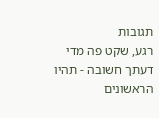תגובות
רגע, שקט פה מדי
דעתך חשובה - תהיו הראשונים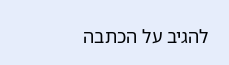להגיב על הכתבה